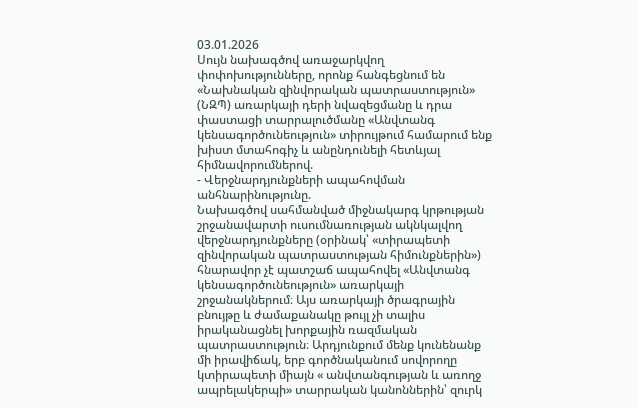03.01.2026
Սույն նախագծով առաջարկվող փոփոխությունները, որոնք հանգեցնում են «Նախնական զինվորական պատրաստություն» (ՆԶՊ) առարկայի դերի նվազեցմանը և դրա փաստացի տարրալուծմանը «Անվտանգ կենսագործունեություն» տիրույթում համարում ենք խիստ մտահոգիչ և անընդունելի հետևյալ հիմնավորումներով.
- Վերջնարդյունքների ապահովման անհնարինությունը.
Նախագծով սահմանված միջնակարգ կրթության շրջանավարտի ուսումնառության ակնկալվող վերջնարդյունքները (օրինակ՝ «տիրապետի զինվորական պատրաստության հիմունքներին») հնարավոր չէ պատշաճ ապահովել «Անվտանգ կենսագործունեություն» առարկայի շրջանակներում։ Այս առարկայի ծրագրային բնույթը և ժամաքանակը թույլ չի տալիս իրականացնել խորքային ռազմական պատրաստություն։ Արդյունքում մենք կունենանք մի իրավիճակ, երբ գործնականում սովորողը կտիրապետի միայն « անվտանգության և առողջ ապրելակերպի» տարրական կանոններին՝ զուրկ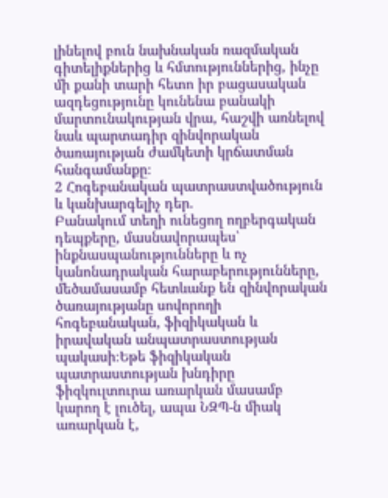լինելով բուն նախնական ռազմական գիտելիքներից և հմտություններից, ինչը մի քանի տարի հետո իր բացասական ազդեցությունը կունենա բանակի մարտունակության վրա, հաշվի առնելով նաև պարտադիր զինվորական ծառայության ժամկետի կրճատման հանգամանքը։
2 Հոգեբանական պատրաստվածություն և կանխարգելիչ դեր.
Բանակում տեղի ունեցող ողբերգական դեպքերը, մասնավորապես՝ ինքնասպանությունները և ոչ կանոնադրական հարաբերությունները, մեծամասամբ հետևանք են զինվորական ծառայությանը սովորողի հոգեբանական, ֆիզիկական և իրավական անպատրաստության պակասի։Եթե ֆիզիկական պատրաստության խնդիրը ֆիզկուլտուրա առարկան մասամբ կարող է լուծել, ապա ՆԶՊ-ն միակ առարկան է,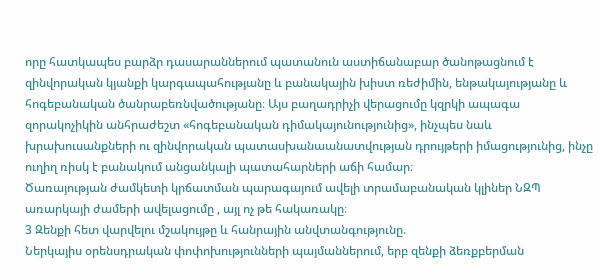որը հատկապես բարձր դասարաններում պատանուն աստիճանաբար ծանոթացնում է զինվորական կյանքի կարգապահությանը և բանակային խիստ ռեժիմին, ենթակայությանը և հոգեբանական ծանրաբեռնվածությանը։ Այս բաղադրիչի վերացումը կզրկի ապագա զորակոչիկին անհրաժեշտ «հոգեբանական դիմակայունությունից», ինչպես նաև խրախուսանքների ու զինվորական պատասխանաանատվության դրույթերի իմացությունից, ինչը ուղիղ ռիսկ է բանակում անցանկալի պատահարների աճի համար։
Ծառայության ժամկետի կրճատման պարագայում ավելի տրամաբանական կլիներ ՆԶՊ առարկայի ժամերի ավելացումը , այլ ոչ թե հակառակը։
3 Զենքի հետ վարվելու մշակույթը և հանրային անվտանգությունը.
Ներկայիս օրենսդրական փոփոխությունների պայմաններում, երբ զենքի ձեռքբերման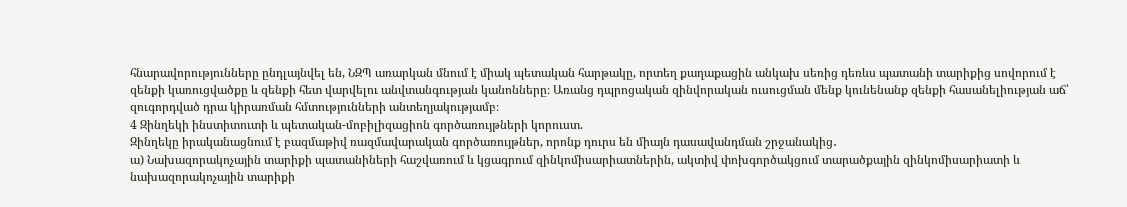հնարավորությունները ընդլայնվել են, ՆԶՊ առարկան մնում է միակ պետական հարթակը, որտեղ քաղաքացին անկախ սեռից դեռևս պատանի տարիքից սովորում է զենքի կառուցվածքը և զենքի հետ վարվելու անվտանգության կանոնները։ Առանց դպրոցական զինվորական ուսուցման մենք կունենանք զենքի հասանելիության աճ՝ զուգորդված դրա կիրառման հմտությունների անտեղյակությամբ։
4 Զինղեկի ինստիտուտի և պետական-մոբիլիզացիոն գործառույթների կորուստ.
Զինղեկը իրականացնում է բազմաթիվ ռազմավարական գործառույթներ, որոնք դուրս են միայն դասավանդման շրջանակից․
ա) Նախազորակոչային տարիքի պատանիների հաշվառում և կցագրում զինկոմիսարիատներին, ակտիվ փոխգործակցում տարածքային զինկոմիսարիատի և նախազորակոչային տարիքի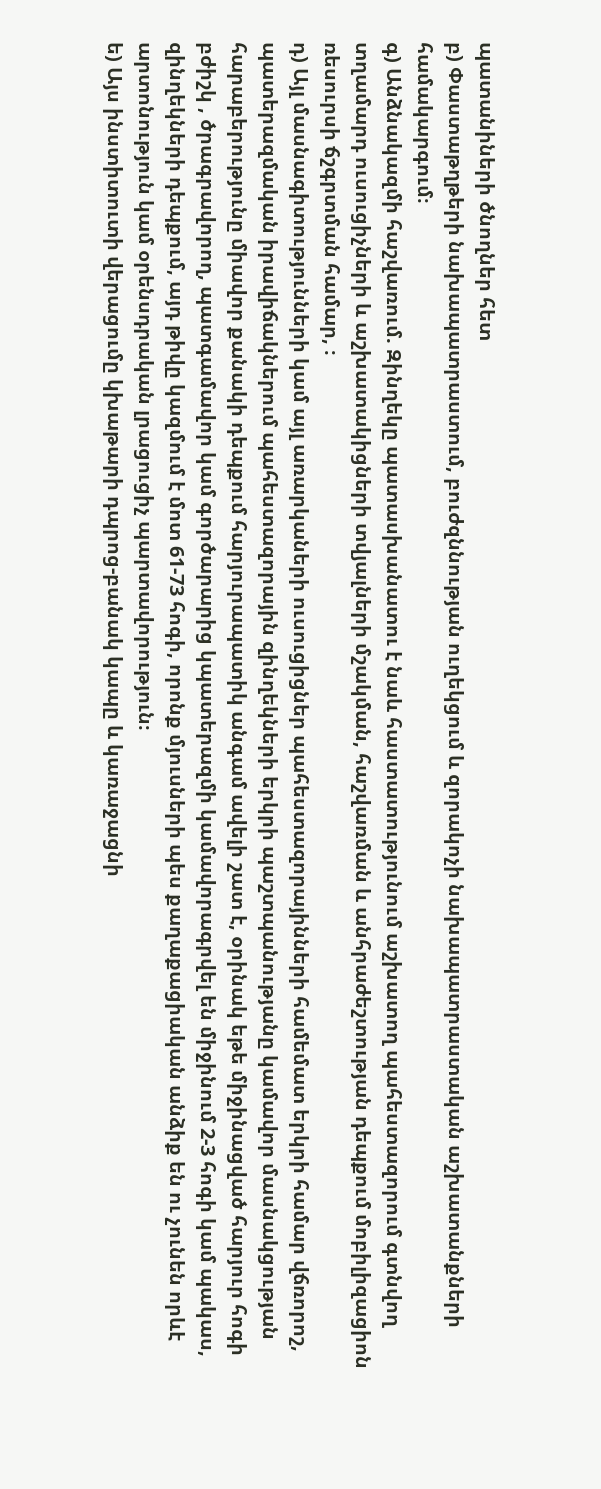պատանիների ծնողներ հետ
բ) Փաստաթղթերի նախապատրաստում, բուժզննության ուղեկցում և զորակոչի նախապատրաստական աշխատանքների համակարգում։
գ) Անձնակազմի հաշվառում. Զինղեկը պատասխանատու է նաև հաստատությունում աշխատող պահեստազորում գտնվող տղամարդ ուսուցիչների և աշխատակիցների տվյալների մշակման, հաշվառման և անհրաժեշտության դեպքում մոբիլիզացիոն ռեսուրսի ճշգրտման համար, ։
դ) Այլ մասնագիտությունների կամ այլ առարկաների ուսուցիցներ պահեստազորայինների համեմատ երկրի համար վճռորոշ, պատերազմական իրավիճակներում պահեստազորային զինղեկների երկրի պաշտպանությանը կամավոր մասնակցության հարաբերությունը միավոր քանակի դեպքում հարյուրապատիկ անգամ ավելի շատ է, օրինակ եթե միջինացված հարյուր հոգի բժիշկ , ծրագրավորող, պատգամավոր կամ գործարարից կպատերազմի կամավորագրվել են միջինում 2-3 հոգի կամ պակաս, զինղեկների դեպքում, այդ թիվը կազմում է մոտ 61-73 հոգի, որոնք մյուսների պես քաղաքացիական անձիք են ու չունեն որևէ արտոնություն կամ օրենսդրական լրացուցիչ պարտավորություն։
ե) Այս ինստիտուտի վերացումը կխաթարի դպրոց-բանակ կապը և կառաջացնի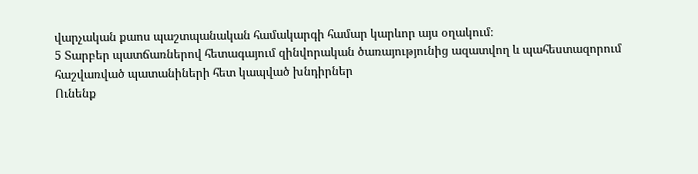վարչական քաոս պաշտպանական համակարգի համար կարևոր այս օղակում։
5 Տարբեր պատճառներով հետագայում զինվորական ծառայությունից ազատվող և պահեստազորում հաշվառված պատանիների հետ կապված խնդիրներ
Ունենք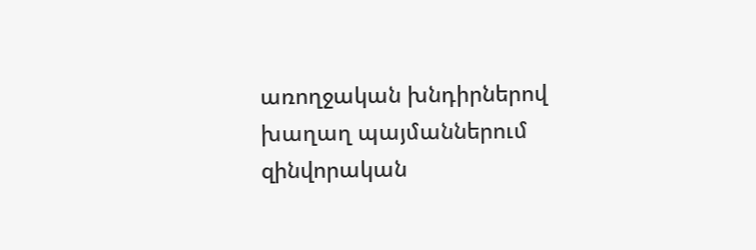առողջական խնդիրներով խաղաղ պայմաններում զինվորական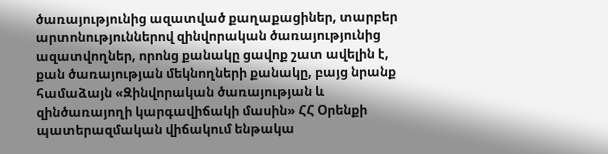ծառայությունից ազատված քաղաքացիներ, տարբեր արտոնություններով զինվորական ծառայությունից ազատվողներ, որոնց քանակը ցավոք շատ ավելին է, քան ծառայության մեկնողների քանակը, բայց նրանք համաձայն «Զինվորական ծառայության և զինծառայողի կարգավիճակի մասին» ՀՀ Օրենքի պատերազմական վիճակում ենթակա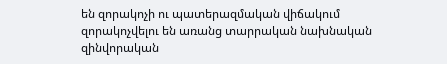են զորակոչի ու պատերազմական վիճակում զորակոչվելու են առանց տարրական նախնական զինվորական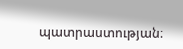պատրաստության։